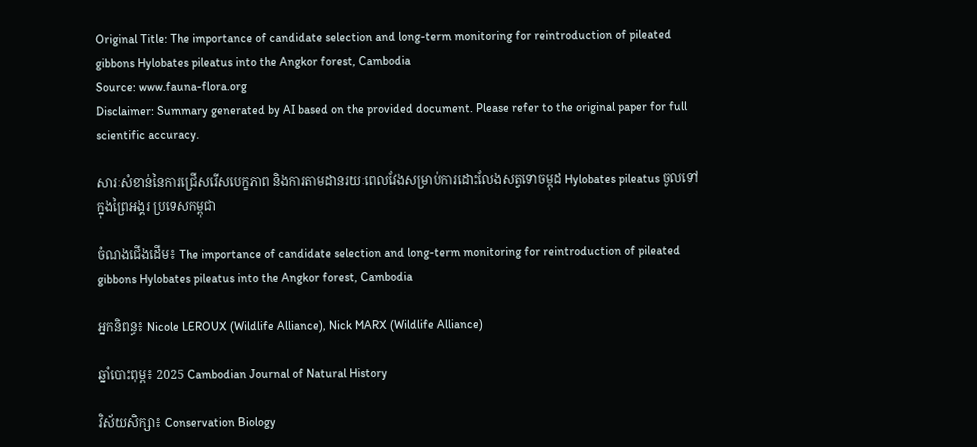Original Title: The importance of candidate selection and long-term monitoring for reintroduction of pileated gibbons Hylobates pileatus into the Angkor forest, Cambodia
Source: www.fauna-flora.org
Disclaimer: Summary generated by AI based on the provided document. Please refer to the original paper for full scientific accuracy.

សារៈសំខាន់នៃការជ្រើសរើសបេក្ខភាព និងការតាមដានរយៈពេលវែងសម្រាប់ការដោះលែងសត្វទោចម្កុដ Hylobates pileatus ចូលទៅក្នុងព្រៃអង្គរ ប្រទេសកម្ពុជា

ចំណងជើងដើម៖ The importance of candidate selection and long-term monitoring for reintroduction of pileated gibbons Hylobates pileatus into the Angkor forest, Cambodia

អ្នកនិពន្ធ៖ Nicole LEROUX (Wildlife Alliance), Nick MARX (Wildlife Alliance)

ឆ្នាំបោះពុម្ព៖ 2025 Cambodian Journal of Natural History

វិស័យសិក្សា៖ Conservation Biology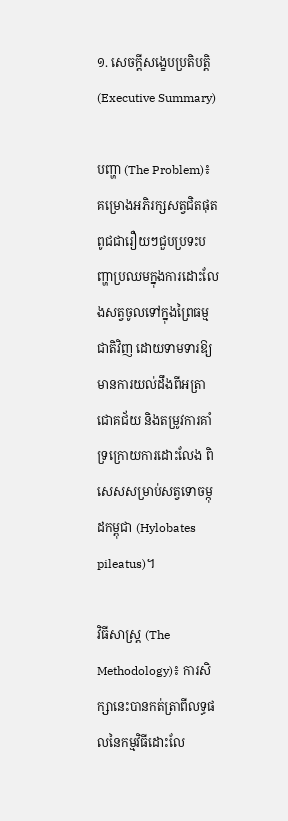១. សេចក្តីសង្ខេបប្រតិបត្តិ (Executive Summary)

បញ្ហា (The Problem)៖ គម្រោងអភិរក្សសត្វជិតផុតពូជជារឿយៗជួបប្រទះបញ្ហាប្រឈមក្នុងការដោះលែងសត្វចូលទៅក្នុងព្រៃធម្មជាតិវិញ ដោយទាមទារឱ្យមានការយល់ដឹងពីអត្រាជោគជ័យ និងតម្រូវការគាំទ្រក្រោយការដោះលែង ពិសេសសម្រាប់សត្វទោចម្កុដកម្ពុជា (Hylobates pileatus)។

វិធីសាស្ត្រ (The Methodology)៖ ការសិក្សានេះបានកត់ត្រាពីលទ្ធផលនៃកម្មវិធីដោះលែ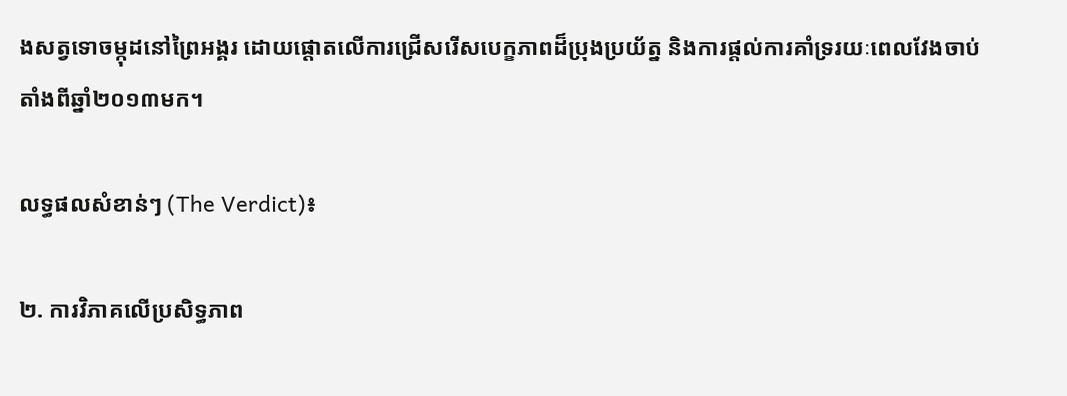ងសត្វទោចម្កុដនៅព្រៃអង្គរ ដោយផ្តោតលើការជ្រើសរើសបេក្ខភាពដ៏ប្រុងប្រយ័ត្ន និងការផ្តល់ការគាំទ្ររយៈពេលវែងចាប់តាំងពីឆ្នាំ២០១៣មក។

លទ្ធផលសំខាន់ៗ (The Verdict)៖

២. ការវិភាគលើប្រសិទ្ធភាព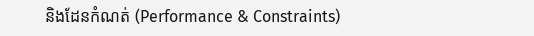និងដែនកំណត់ (Performance & Constraints)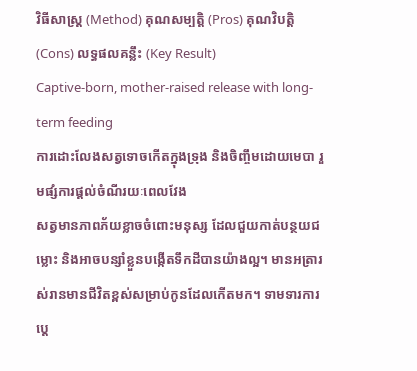វិធីសាស្ត្រ (Method) គុណសម្បត្តិ (Pros) គុណវិបត្តិ (Cons) លទ្ធផលគន្លឹះ (Key Result)
Captive-born, mother-raised release with long-term feeding
ការដោះលែងសត្វទោចកើតក្នុងទ្រុង និងចិញ្ចឹមដោយមេបា រួមផ្សំការផ្តល់ចំណីរយៈពេលវែង
សត្វមានភាពភ័យខ្លាចចំពោះមនុស្ស ដែលជួយកាត់បន្ថយជម្លោះ និងអាចបន្សាំខ្លួនបង្កើតទឹកដីបានយ៉ាងល្អ។ មានអត្រារស់រានមានជីវិតខ្ពស់សម្រាប់កូនដែលកើតមក។ ទាមទារការប្តេ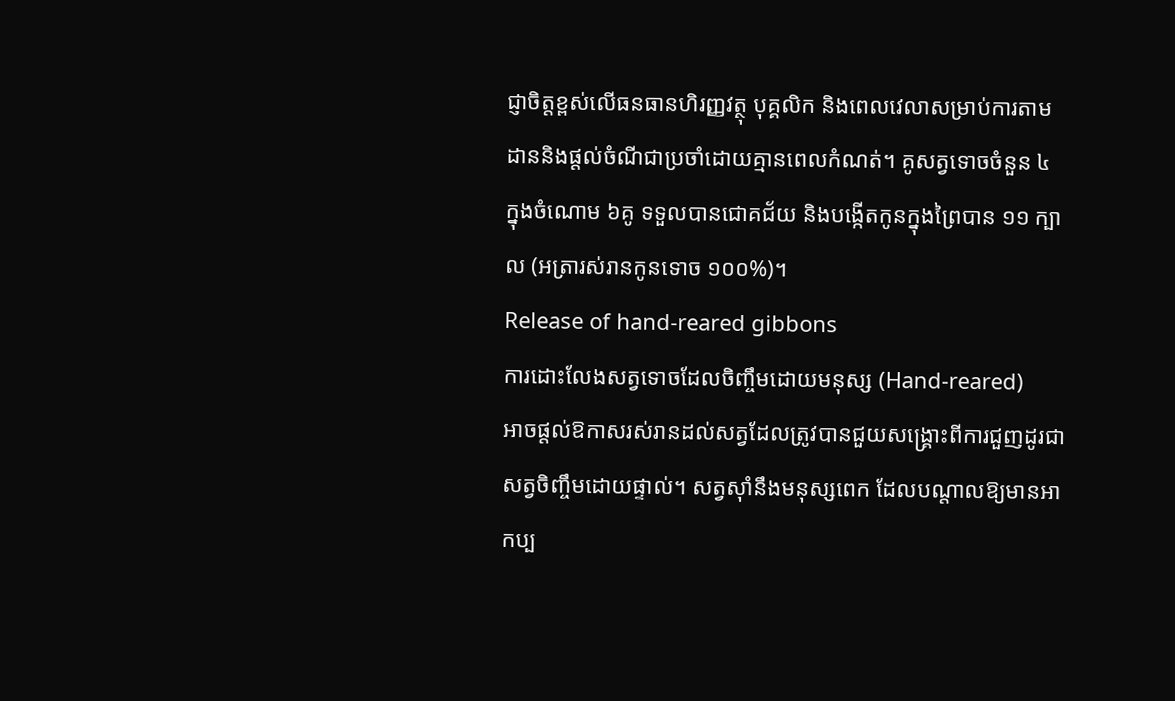ជ្ញាចិត្តខ្ពស់លើធនធានហិរញ្ញវត្ថុ បុគ្គលិក និងពេលវេលាសម្រាប់ការតាមដាននិងផ្តល់ចំណីជាប្រចាំដោយគ្មានពេលកំណត់។ គូសត្វទោចចំនួន ៤ ក្នុងចំណោម ៦គូ ទទួលបានជោគជ័យ និងបង្កើតកូនក្នុងព្រៃបាន ១១ ក្បាល (អត្រារស់រានកូនទោច ១០០%)។
Release of hand-reared gibbons
ការដោះលែងសត្វទោចដែលចិញ្ចឹមដោយមនុស្ស (Hand-reared)
អាចផ្តល់ឱកាសរស់រានដល់សត្វដែលត្រូវបានជួយសង្គ្រោះពីការជួញដូរជាសត្វចិញ្ចឹមដោយផ្ទាល់។ សត្វស៊ាំនឹងមនុស្សពេក ដែលបណ្តាលឱ្យមានអាកប្ប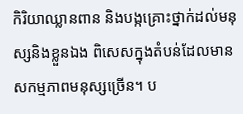កិរិយាឈ្លានពាន និងបង្កគ្រោះថ្នាក់ដល់មនុស្សនិងខ្លួនឯង ពិសេសក្នុងតំបន់ដែលមានសកម្មភាពមនុស្សច្រើន។ ប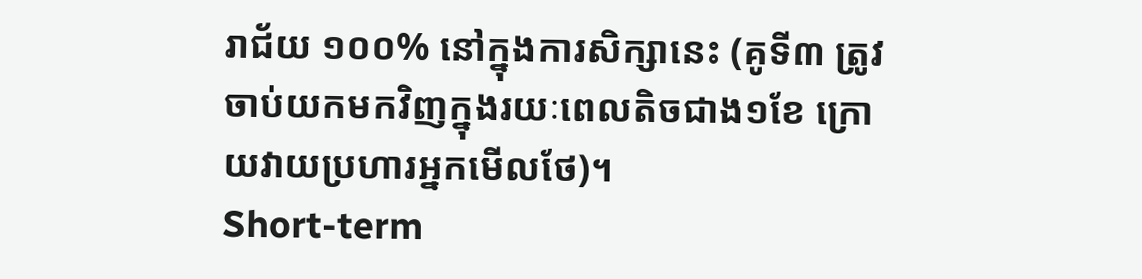រាជ័យ ១០០% នៅក្នុងការសិក្សានេះ (គូទី៣ ត្រូវចាប់យកមកវិញក្នុងរយៈពេលតិចជាង១ខែ ក្រោយវាយប្រហារអ្នកមើលថែ)។
Short-term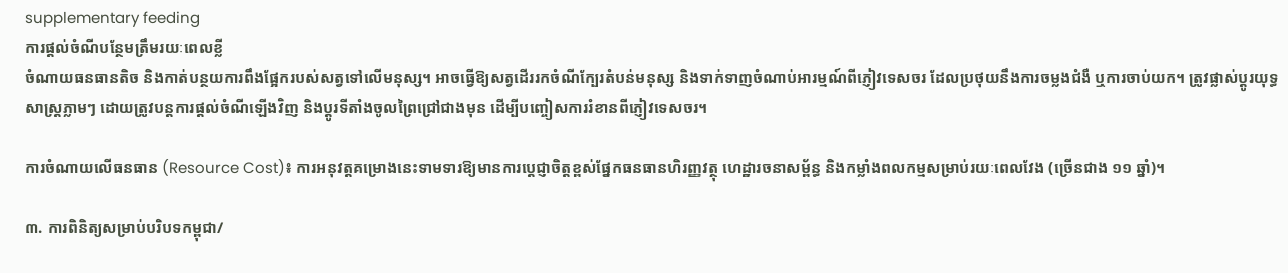supplementary feeding
ការផ្តល់ចំណីបន្ថែមត្រឹមរយៈពេលខ្លី
ចំណាយធនធានតិច និងកាត់បន្ថយការពឹងផ្អែករបស់សត្វទៅលើមនុស្ស។ អាចធ្វើឱ្យសត្វដើររកចំណីក្បែរតំបន់មនុស្ស និងទាក់ទាញចំណាប់អារម្មណ៍ពីភ្ញៀវទេសចរ ដែលប្រថុយនឹងការចម្លងជំងឺ ឬការចាប់យក។ ត្រូវផ្លាស់ប្តូរយុទ្ធសាស្ត្រភ្លាមៗ ដោយត្រូវបន្តការផ្តល់ចំណីឡើងវិញ និងប្តូរទីតាំងចូលព្រៃជ្រៅជាងមុន ដើម្បីបញ្ចៀសការរំខានពីភ្ញៀវទេសចរ។

ការចំណាយលើធនធាន (Resource Cost)៖ ការអនុវត្តគម្រោងនេះទាមទារឱ្យមានការប្តេជ្ញាចិត្តខ្ពស់ផ្នែកធនធានហិរញ្ញវត្ថុ ហេដ្ឋារចនាសម្ព័ន្ធ និងកម្លាំងពលកម្មសម្រាប់រយៈពេលវែង (ច្រើនជាង ១១ ឆ្នាំ)។

៣. ការពិនិត្យសម្រាប់បរិបទកម្ពុជា/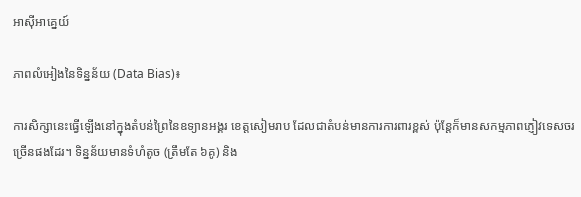អាស៊ីអាគ្នេយ៍

ភាពលំអៀងនៃទិន្នន័យ (Data Bias)៖

ការសិក្សានេះធ្វើឡើងនៅក្នុងតំបន់ព្រៃនៃឧទ្យានអង្គរ ខេត្តសៀមរាប ដែលជាតំបន់មានការការពារខ្ពស់ ប៉ុន្តែក៏មានសកម្មភាពភ្ញៀវទេសចរច្រើនផងដែរ។ ទិន្នន័យមានទំហំតូច (ត្រឹមតែ ៦គូ) និង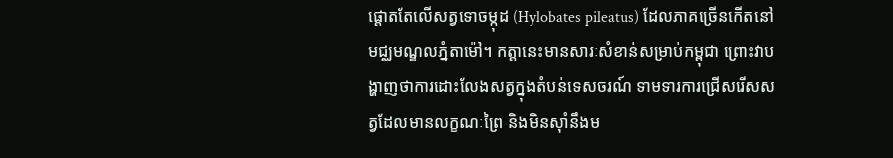ផ្តោតតែលើសត្វទោចម្កុដ (Hylobates pileatus) ដែលភាគច្រើនកើតនៅមជ្ឈមណ្ឌលភ្នំតាម៉ៅ។ កត្តានេះមានសារៈសំខាន់សម្រាប់កម្ពុជា ព្រោះវាបង្ហាញថាការដោះលែងសត្វក្នុងតំបន់ទេសចរណ៍ ទាមទារការជ្រើសរើសសត្វដែលមានលក្ខណៈព្រៃ និងមិនស៊ាំនឹងម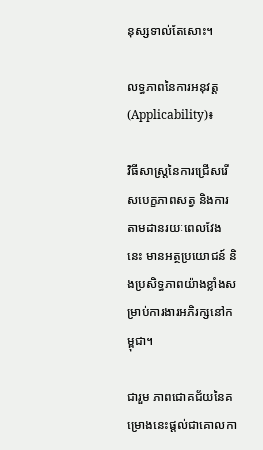នុស្សទាល់តែសោះ។

លទ្ធភាពនៃការអនុវត្ត (Applicability)៖

វិធីសាស្ត្រនៃការជ្រើសរើសបេក្ខភាពសត្វ និងការតាមដានរយៈពេលវែងនេះ មានអត្ថប្រយោជន៍ និងប្រសិទ្ធភាពយ៉ាងខ្លាំងសម្រាប់ការងារអភិរក្សនៅកម្ពុជា។

ជារួម ភាពជោគជ័យនៃគម្រោងនេះផ្តល់ជាគោលកា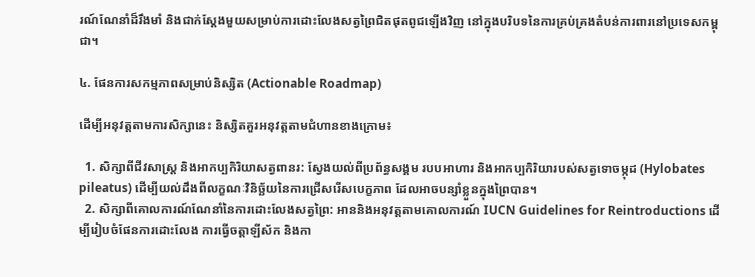រណ៍ណែនាំដ៏រឹងមាំ និងជាក់ស្តែងមួយសម្រាប់ការដោះលែងសត្វព្រៃជិតផុតពូជឡើងវិញ នៅក្នុងបរិបទនៃការគ្រប់គ្រងតំបន់ការពារនៅប្រទេសកម្ពុជា។

៤. ផែនការសកម្មភាពសម្រាប់និស្សិត (Actionable Roadmap)

ដើម្បីអនុវត្តតាមការសិក្សានេះ និស្សិតគួរអនុវត្តតាមជំហានខាងក្រោម៖

  1. សិក្សាពីជីវសាស្ត្រ និងអាកប្បកិរិយាសត្វពានរ: ស្វែងយល់ពីប្រព័ន្ធសង្គម របបអាហារ និងអាកប្បកិរិយារបស់សត្វទោចម្កុដ (Hylobates pileatus) ដើម្បីយល់ដឹងពីលក្ខណៈវិនិច្ឆ័យនៃការជ្រើសរើសបេក្ខភាព ដែលអាចបន្សាំខ្លួនក្នុងព្រៃបាន។
  2. សិក្សាពីគោលការណ៍ណែនាំនៃការដោះលែងសត្វព្រៃ: អាននិងអនុវត្តតាមគោលការណ៍ IUCN Guidelines for Reintroductions ដើម្បីរៀបចំផែនការដោះលែង ការធ្វើចត្តាឡីស័ក និងកា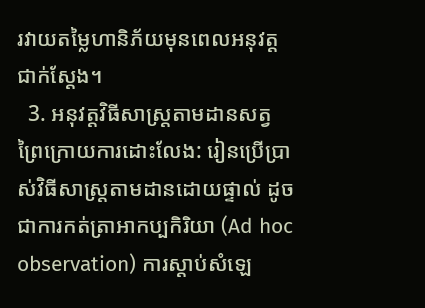រវាយតម្លៃហានិភ័យមុនពេលអនុវត្តជាក់ស្តែង។
  3. អនុវត្តវិធីសាស្ត្រតាមដានសត្វព្រៃក្រោយការដោះលែង: រៀនប្រើប្រាស់វិធីសាស្ត្រតាមដានដោយផ្ទាល់ ដូចជាការកត់ត្រាអាកប្បកិរិយា (Ad hoc observation) ការស្តាប់សំឡេ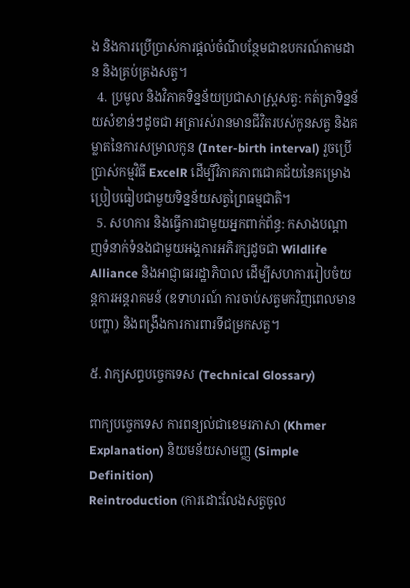ង និងការប្រើប្រាស់ការផ្តល់ចំណីបន្ថែមជាឧបករណ៍តាមដាន និងគ្រប់គ្រងសត្វ។
  4. ប្រមូល និងវិភាគទិន្នន័យប្រជាសាស្ត្រសត្វ: កត់ត្រាទិន្នន័យសំខាន់ៗដូចជា អត្រារស់រានមានជីវិតរបស់កូនសត្វ និងគម្លាតនៃការសម្រាលកូន (Inter-birth interval) រួចប្រើប្រាស់កម្មវិធី ExcelR ដើម្បីវិភាគភាពជោគជ័យនៃគម្រោងប្រៀបធៀបជាមួយទិន្នន័យសត្វព្រៃធម្មជាតិ។
  5. សហការ និងធ្វើការជាមួយអ្នកពាក់ព័ន្ធ: កសាងបណ្តាញទំនាក់ទំនងជាមួយអង្គការអភិរក្សដូចជា Wildlife Alliance និងអាជ្ញាធររដ្ឋាភិបាល ដើម្បីសហការរៀបចំយន្តការអន្តរាគមន៍ (ឧទាហរណ៍ ការចាប់សត្វមកវិញពេលមានបញ្ហា) និងពង្រឹងការការពារទីជម្រកសត្វ។

៥. វាក្យសព្ទបច្ចេកទេស (Technical Glossary)

ពាក្យបច្ចេកទេស ការពន្យល់ជាខេមរភាសា (Khmer Explanation) និយមន័យសាមញ្ញ (Simple Definition)
Reintroduction (ការដោះលែងសត្វចូល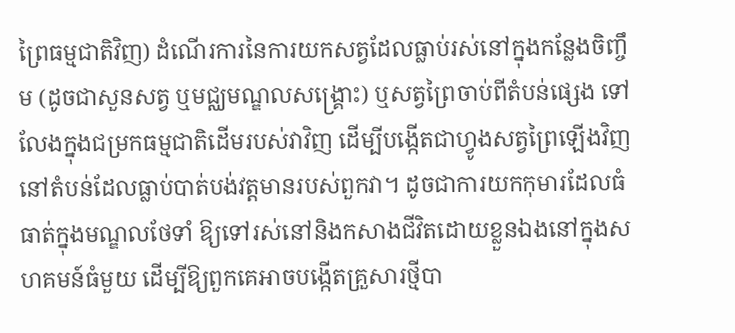ព្រៃធម្មជាតិវិញ) ដំណើរការនៃការយកសត្វដែលធ្លាប់រស់នៅក្នុងកន្លែងចិញ្ចឹម (ដូចជាសួនសត្វ ឬមជ្ឈមណ្ឌលសង្គ្រោះ) ឬសត្វព្រៃចាប់ពីតំបន់ផ្សេង ទៅលែងក្នុងជម្រកធម្មជាតិដើមរបស់វាវិញ ដើម្បីបង្កើតជាហ្វូងសត្វព្រៃឡើងវិញនៅតំបន់ដែលធ្លាប់បាត់បង់វត្តមានរបស់ពួកវា។ ដូចជាការយកកុមារដែលធំធាត់ក្នុងមណ្ឌលថែទាំ ឱ្យទៅរស់នៅនិងកសាងជីវិតដោយខ្លួនឯងនៅក្នុងសហគមន៍ធំមួយ ដើម្បីឱ្យពួកគេអាចបង្កើតគ្រួសារថ្មីបា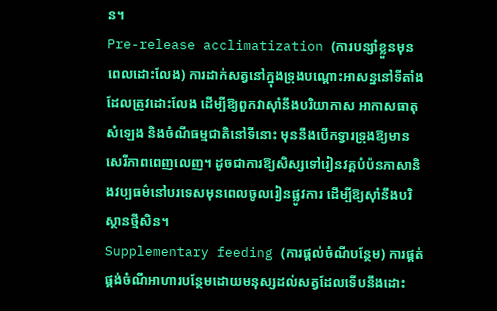ន។
Pre-release acclimatization (ការបន្សាំខ្លួនមុនពេលដោះលែង) ការដាក់សត្វនៅក្នុងទ្រុងបណ្ដោះអាសន្ននៅទីតាំងដែលត្រូវដោះលែង ដើម្បីឱ្យពួកវាស៊ាំនឹងបរិយាកាស អាកាសធាតុ សំឡេង និងចំណីធម្មជាតិនៅទីនោះ មុននឹងបើកទ្វារទ្រុងឱ្យមានសេរីភាពពេញលេញ។ ដូចជាការឱ្យសិស្សទៅរៀនវគ្គបំប៉នភាសានិងវប្បធម៌នៅបរទេសមុនពេលចូលរៀនផ្លូវការ ដើម្បីឱ្យស៊ាំនឹងបរិស្ថានថ្មីសិន។
Supplementary feeding (ការផ្តល់ចំណីបន្ថែម) ការផ្តត់ផ្គង់ចំណីអាហារបន្ថែមដោយមនុស្សដល់សត្វដែលទើបនឹងដោះ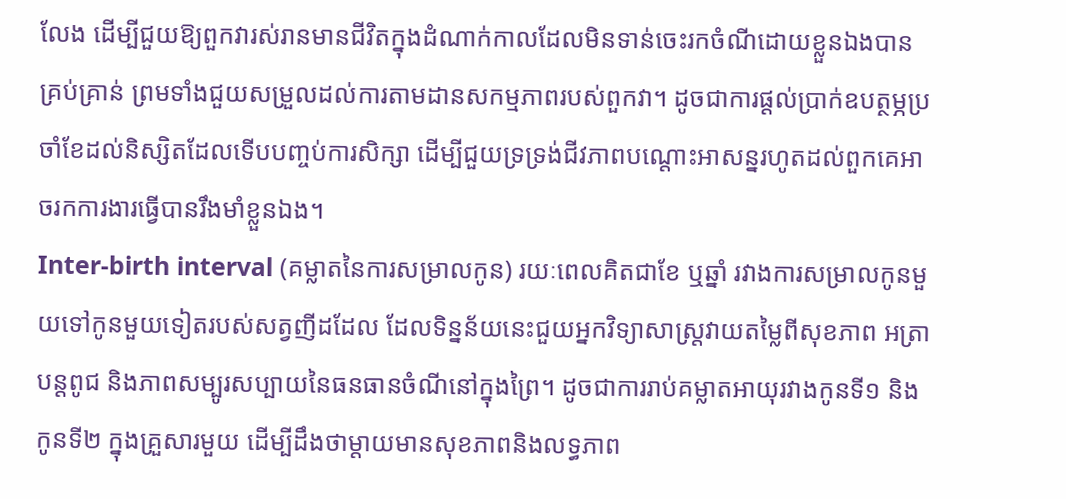លែង ដើម្បីជួយឱ្យពួកវារស់រានមានជីវិតក្នុងដំណាក់កាលដែលមិនទាន់ចេះរកចំណីដោយខ្លួនឯងបានគ្រប់គ្រាន់ ព្រមទាំងជួយសម្រួលដល់ការតាមដានសកម្មភាពរបស់ពួកវា។ ដូចជាការផ្តល់ប្រាក់ឧបត្ថម្ភប្រចាំខែដល់និស្សិតដែលទើបបញ្ចប់ការសិក្សា ដើម្បីជួយទ្រទ្រង់ជីវភាពបណ្តោះអាសន្នរហូតដល់ពួកគេអាចរកការងារធ្វើបានរឹងមាំខ្លួនឯង។
Inter-birth interval (គម្លាតនៃការសម្រាលកូន) រយៈពេលគិតជាខែ ឬឆ្នាំ រវាងការសម្រាលកូនមួយទៅកូនមួយទៀតរបស់សត្វញីដដែល ដែលទិន្នន័យនេះជួយអ្នកវិទ្យាសាស្ត្រវាយតម្លៃពីសុខភាព អត្រាបន្តពូជ និងភាពសម្បូរសប្បាយនៃធនធានចំណីនៅក្នុងព្រៃ។ ដូចជាការរាប់គម្លាតអាយុរវាងកូនទី១ និងកូនទី២ ក្នុងគ្រួសារមួយ ដើម្បីដឹងថាម្តាយមានសុខភាពនិងលទ្ធភាព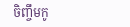ចិញ្ចឹមកូ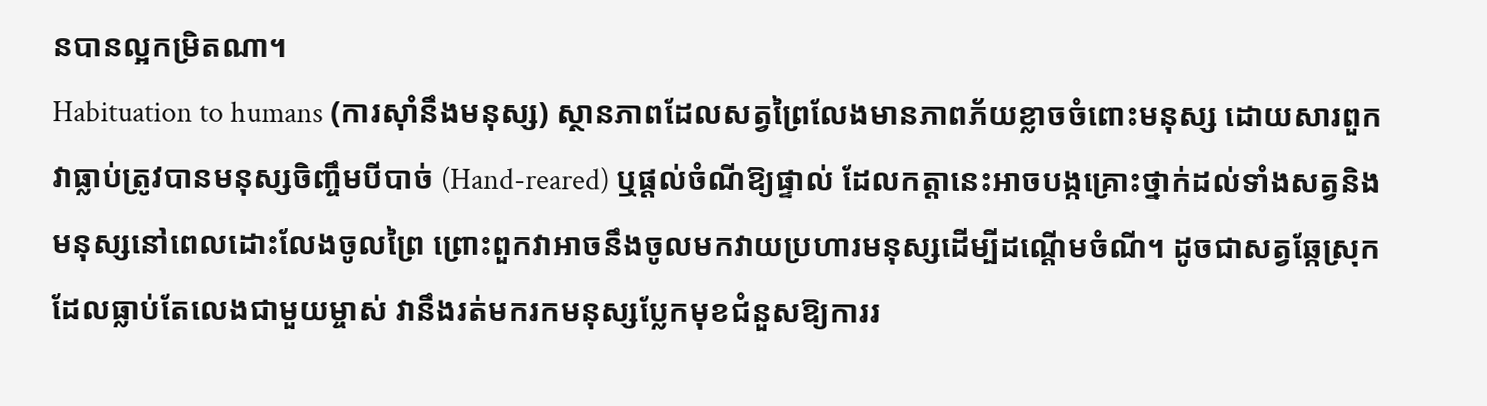នបានល្អកម្រិតណា។
Habituation to humans (ការស៊ាំនឹងមនុស្ស) ស្ថានភាពដែលសត្វព្រៃលែងមានភាពភ័យខ្លាចចំពោះមនុស្ស ដោយសារពួកវាធ្លាប់ត្រូវបានមនុស្សចិញ្ចឹមបីបាច់ (Hand-reared) ឬផ្តល់ចំណីឱ្យផ្ទាល់ ដែលកត្តានេះអាចបង្កគ្រោះថ្នាក់ដល់ទាំងសត្វនិងមនុស្សនៅពេលដោះលែងចូលព្រៃ ព្រោះពួកវាអាចនឹងចូលមកវាយប្រហារមនុស្សដើម្បីដណ្តើមចំណី។ ដូចជាសត្វឆ្កែស្រុកដែលធ្លាប់តែលេងជាមួយម្ចាស់ វានឹងរត់មករកមនុស្សប្លែកមុខជំនួសឱ្យការរ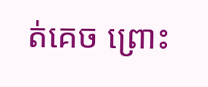ត់គេច ព្រោះ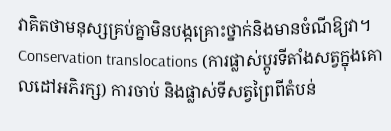វាគិតថាមនុស្សគ្រប់គ្នាមិនបង្កគ្រោះថ្នាក់និងមានចំណីឱ្យវា។
Conservation translocations (ការផ្លាស់ប្តូរទីតាំងសត្វក្នុងគោលដៅអភិរក្ស) ការចាប់ និងផ្លាស់ទីសត្វព្រៃពីតំបន់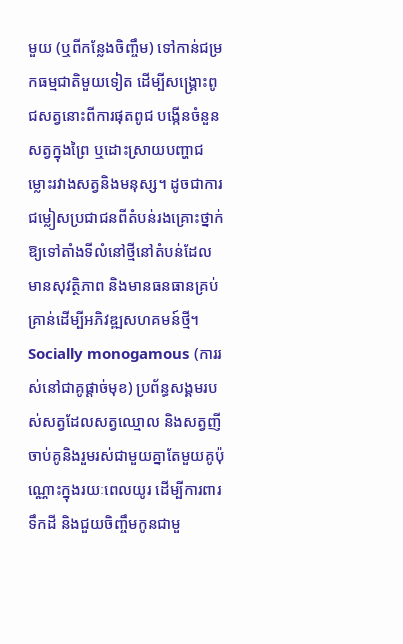មួយ (ឬពីកន្លែងចិញ្ចឹម) ទៅកាន់ជម្រកធម្មជាតិមួយទៀត ដើម្បីសង្គ្រោះពូជសត្វនោះពីការផុតពូជ បង្កើនចំនួនសត្វក្នុងព្រៃ ឬដោះស្រាយបញ្ហាជម្លោះរវាងសត្វនិងមនុស្ស។ ដូចជាការជម្លៀសប្រជាជនពីតំបន់រងគ្រោះថ្នាក់ ឱ្យទៅតាំងទីលំនៅថ្មីនៅតំបន់ដែលមានសុវត្ថិភាព និងមានធនធានគ្រប់គ្រាន់ដើម្បីអភិវឌ្ឍសហគមន៍ថ្មី។
Socially monogamous (ការរស់នៅជាគូផ្តាច់មុខ) ប្រព័ន្ធសង្គមរបស់សត្វដែលសត្វឈ្មោល និងសត្វញី ចាប់គូនិងរួមរស់ជាមួយគ្នាតែមួយគូប៉ុណ្ណោះក្នុងរយៈពេលយូរ ដើម្បីការពារទឹកដី និងជួយចិញ្ចឹមកូនជាមួ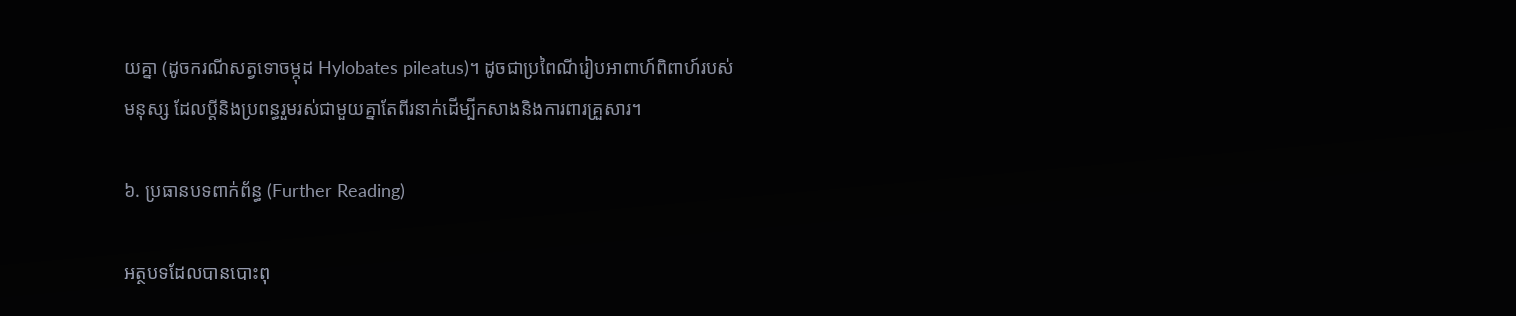យគ្នា (ដូចករណីសត្វទោចម្កុដ Hylobates pileatus)។ ដូចជាប្រពៃណីរៀបអាពាហ៍ពិពាហ៍របស់មនុស្ស ដែលប្តីនិងប្រពន្ធរួមរស់ជាមួយគ្នាតែពីរនាក់ដើម្បីកសាងនិងការពារគ្រួសារ។

៦. ប្រធានបទពាក់ព័ន្ធ (Further Reading)

អត្ថបទដែលបានបោះពុ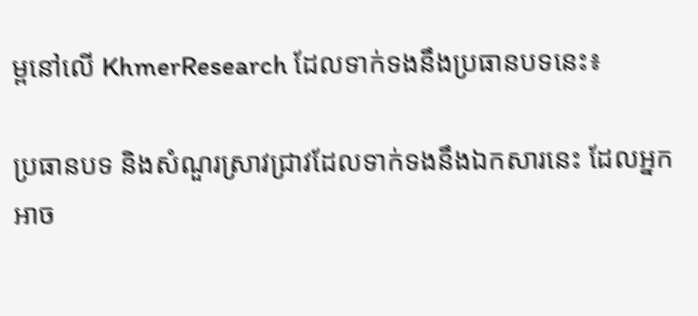ម្ពនៅលើ KhmerResearch ដែលទាក់ទងនឹងប្រធានបទនេះ៖

ប្រធានបទ និងសំណួរស្រាវជ្រាវដែលទាក់ទងនឹងឯកសារនេះ ដែលអ្នកអាច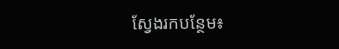ស្វែងរកបន្ថែម៖